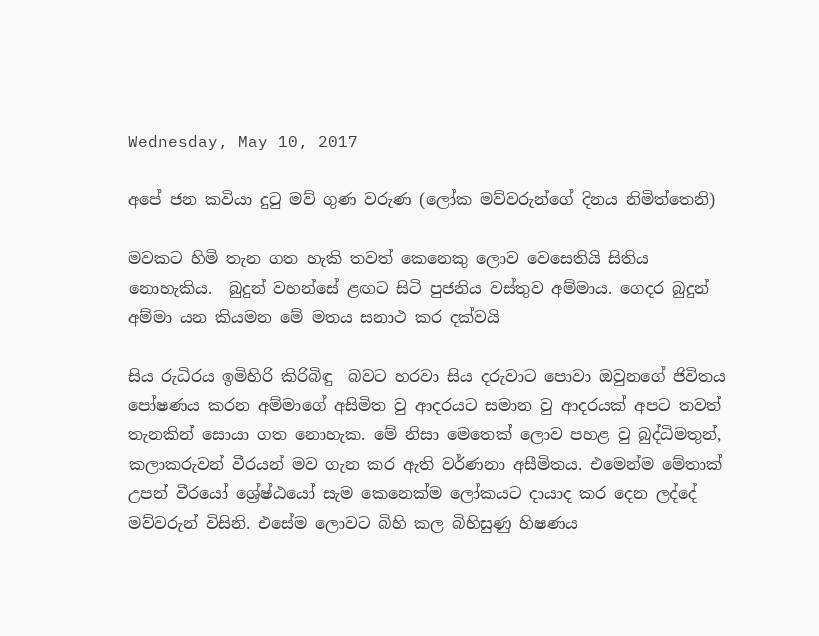Wednesday, May 10, 2017

අපේ ජන කවියා දුටු මව් ගුණ වරුණ (ලෝක මව්වරුන්ගේ දිනය නිමිත්තෙනි)

මවකට හිමි තැන ගත හැකි තවත් කෙනෙකු ලොව වෙසෙතියි සිතිය නොහැකිය.  බුදුන් වහන්සේ ළඟට සිටි පුජනිය වස්තුව අම්මාය. ගෙදර බුදුන් අම්මා යන කියමන මේ මතය සනාථ කර දක්වයි

සිය රුධිරය ඉමිහිරි කිරිබිඳු  බවට හරවා සිය දරුවාට පොවා ඔවුනගේ ජිවිතය පෝෂණය කරන අම්මාගේ අසිමිත වු ආදරයට සමාන වු ආදරයක් අපට තවත් තැනකින් සොයා ගත නොහැක. මේ නිසා මෙතෙක් ලොව පහළ වු බුද්ධිමතුන්, කලාකරුවන් වීරයන් මව ගැන කර ඇති වර්ණනා අසීමිතය. එමෙන්ම මේතාක් උපන් වීරයෝ ශ්‍රේෂ්ඨයෝ සැම කෙනෙක්ම ලෝකයට දායාද කර දෙන ලද්දේ මව්වරුන් විසිනි. එසේම ලොවට බිහි කල බිහිසුණු හිෂණය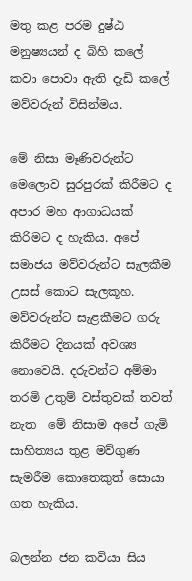මතු කළ පරම දුෂ්ඨ මනුෂ්‍යයන් ද බිහි කලේ කවා පොවා ඇති දැඩි කලේ මව්වරුන් විසින්මය.

මේ නිසා මෑණිවරුන්ට මෙලොව සුරපුරක් කිරීමට ද අපාර මහ ආගාධයක් කිරිමට ද හැකිය. අපේ සමාජය මව්වරුන්ට සැලකීම උසස් කොට සැලකූහ. මව්වරුන්ට සැළකීමට ගරු කිරීමට දිනයක් අවශ්‍ය නොවෙයි. දරුවන්ට අම්මා තරමි උතුම් වස්තුවක් තවත් නැත  මේ නිසාම අපේ ගැමි සාහිත්‍යය තුළ මව්ගුණ සැමරීම කොතෙකුත් සොයා ගත හැකිය.

බලන්න ජන කවියා සිය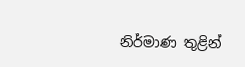නිර්මාණ තුළින්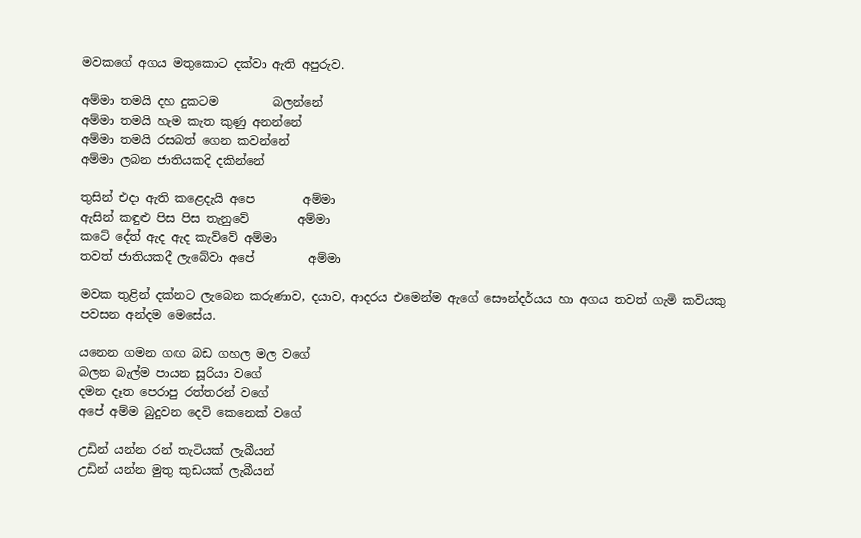මවකගේ අගය මතුකොට දක්වා ඇති අපුරුව.

අම්මා තමයි දහ දුකටම         බලන්නේ
අම්මා තමයි හැම කැත කුණු අනන්නේ
අම්මා තමයි රසබත් ගෙන කවන්නේ
අම්මා ලබන ජාතියකදි දකින්නේ

තුසින් එදා ඇති කළෙදැයි අපෙ        අම්මා
ඇසින් කඳුළු පිස පිස තැනුවේ        අම්මා
කටේ දේත් ඇද ඇද කැව්වේ අම්මා
තවත් ජාතියකදී ලැබේවා අපේ         අම්මා

මවක තුළින් දක්නට ලැබෙන කරුණාව, දයාව, ආදරය එමෙන්ම ඇගේ සෞන්දර්යය හා අගය තවත් ගැමි කවියකු පවසන අන්දම මෙසේය.

යනෙන ගමන ගඟ බඩ ගහල මල වගේ
බලන බැල්ම පායන සූරියා වගේ
දමන දෑත පෙරාපු රත්තරන් වගේ
අපේ අම්ම බුදුවන දෙවි කෙනෙක් වගේ

උඩින් යන්න රන් තැටියක් ලැබීයන්
උඩින් යන්න මුතු කුඩයක් ලැබීයන්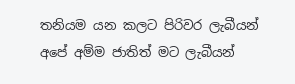තනියම යන කලට පිරිවර ලැබීයන්
අපේ අම්ම ජාතිත් මට ලැබීයන්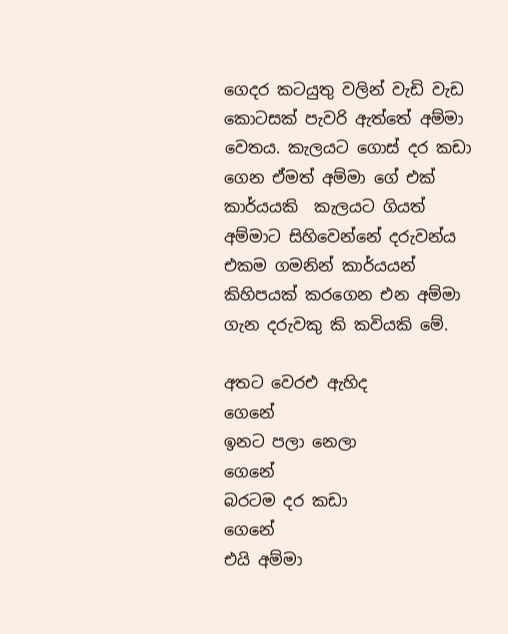ගෙදර කටයුතු වලින් වැඩි වැඩ කොටසක් පැවරි ඇත්තේ අම්මා වෙතය. කැලයට ගොස් දර කඩා ගෙන ඒමත් අම්මා ගේ එක් කාර්යයකි  කැලයට ගියත් අම්මාට සිහිවෙන්නේ දරුවන්ය එකම ගමනින් කාර්යයන් කිහිපයක් කරගෙන එන අම්මා ගැන දරුවකු කි කවියකි මේ.

අතට වෙරඑ ඇහිද         ගෙනේ
ඉනට පලා නෙලා              ගෙනේ
බරටම දර කඩා               ගෙනේ
එයි අම්මා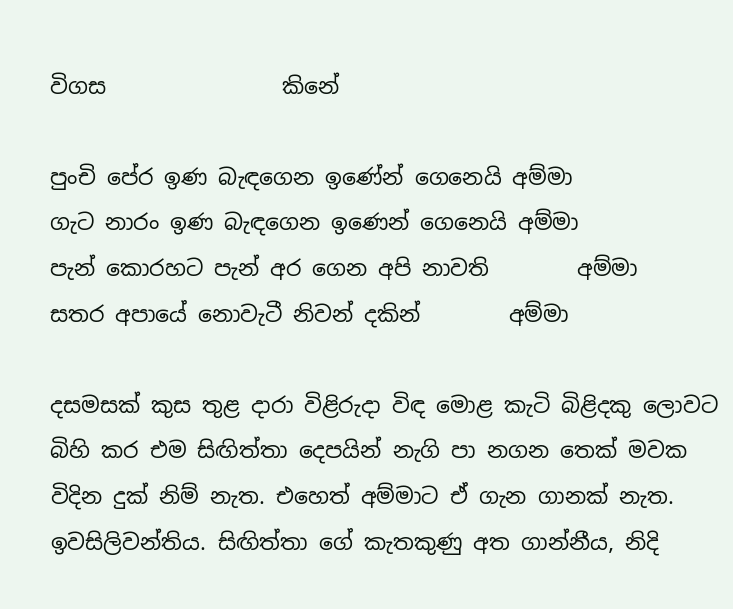විගස                කිනේ

පුංචි පේර ඉණ බැඳගෙන ඉණේන් ගෙනෙයි අම්මා
ගැට නාරං ඉණ බැඳගෙන ඉණෙන් ගෙනෙයි අම්මා
පැන් කොරහට පැන් අර ගෙන අපි නාවති        අම්මා
සතර අපායේ නොවැටී නිවන් දකින්        අම්මා

දසමසක් කුස තුළ දාරා විළිරුදා විඳ මොළ කැටි බිළිදකු ලොවට බිහි කර එම සිඟිත්තා දෙපයින් නැගි පා නගන තෙක් මවක විදින දුක් නිම් නැත. එහෙත් අම්මාට ඒ ගැන ගානක් නැත. ඉවසිලිවන්තිය. සිඟිත්තා ගේ කැතකුණු අත ගාන්නීය, නිදි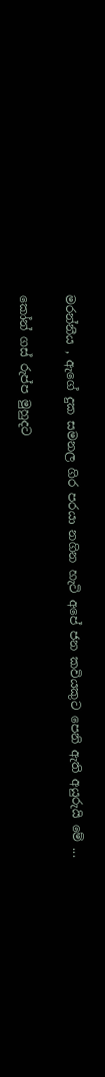මරන්නීය , ඇගේ දුක සමනල ගිර පරයා නගින හැටි අපේ ජන කවියකුට පෙනි ඇති අයුරුයි මේ ...

කෝන් ගස් රුප්ප මුහුදට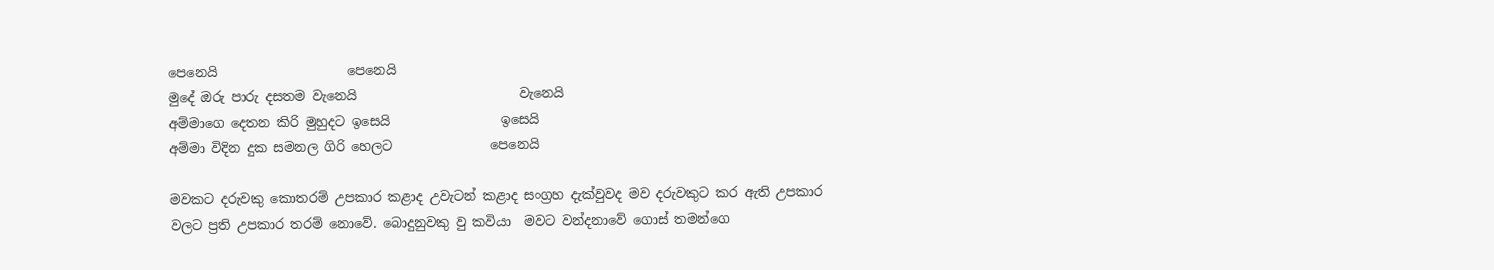පෙනෙයි                    පෙනෙයි
මුදේ ඔරු පාරු දසතම වැනෙයි                         වැනෙයි
අම්මාගෙ දෙතන කිරි මුහුදට ඉසෙයි                 ඉසෙයි
අම්මා විදින දුක සමනල ගිරි හෙලට               පෙනෙයි

මවකට දරුවකු කොතරම් උපකාර කළාද උවැටන් කළාද සංග්‍රහ දැක්වුවද මව දරුවකුට කර ඇති උපකාර වලට ප්‍රති උපකාර තරම් නොවේ. බොදුනුවකු වු කවියා  මවට වන්දනාවේ ගොස් තමන්ගෙ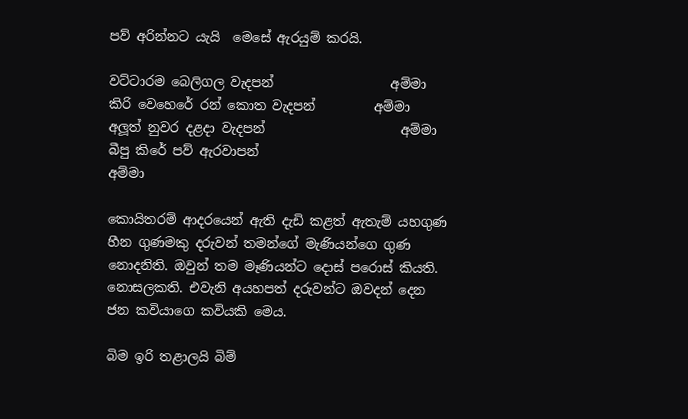පව් අරින්නට යැයි  මෙසේ ඇරයුම් කරයි.

වට්ටාරම බෙලිගල වැදපන්                  අම්මා
කිරි වෙහෙරේ රන් කොත වැදපන්         අම්මා
අලූත් නුවර දළදා වැදපන්                     අම්මා
බීපු කිරේ පව් ඇරවාපන්                         අම්මා

කොයිතරම් ආදරයෙන් ඇති දැඩි කළත් ඇතැම් යහගුණ හීන ගුණමකු දරුවන් තමන්ගේ මැණියන්ගෙ ගුණ නොදනිති. ඔවුන් තම මෑණියන්ට දොස් පරොස් කියති. නොසලකති. එවැනි අයහපත් දරුවන්ට ඔවදන් දෙන ජන කවියාගෙ කවියකි මෙය.

බිම ඉරි තළාලයි බිම්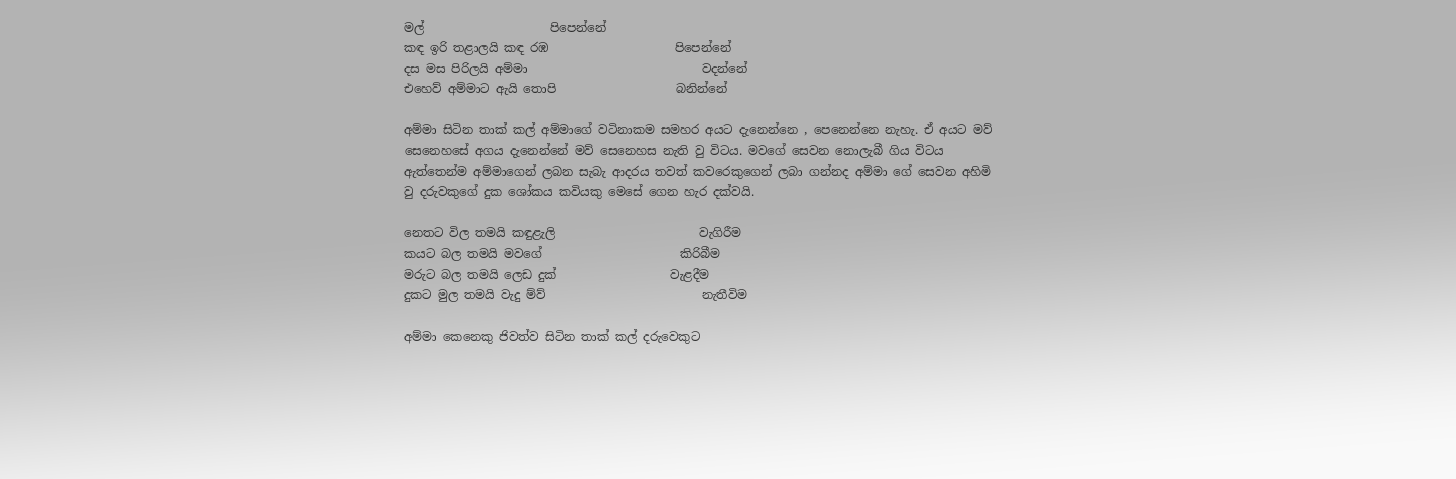මල්                     පිපෙන්නේ
කඳ ඉරි තළාලයි කඳ රඹ                     පිපෙන්නේ
දස මස පිරිලයි අම්මා                             වදන්නේ
එහෙව් අම්මාට ඇයි තොපි                    බනින්නේ

අම්මා සිටින තාක් කල් අම්මාගේ වටිනාකම සමහර අයට දැනෙන්නෙ , පෙනෙන්නෙ නැහැ. ඒ අයට මව් සෙනෙහසේ අගය දැනෙන්නේ මව් සෙනෙහස නැති වු විටය. මවගේ සෙවන නොලැබී ගිය විටය ඇත්තෙන්ම අම්මාගෙන් ලබන සැබැ ආදරය තවත් කවරෙකුගෙන් ලබා ගන්නද අම්මා ගේ සෙවන අහිමි වු දරුවකුගේ දුක ශෝකය කවියකු මෙසේ ගෙන හැර දක්වයි.

නෙතට විල තමයි කඳුළැලි                        වැගිරීම
කයට බල තමයි මවගේ                       කිරිබීම
මරුට බල තමයි ලෙඩ දුක්                   වැළදීම
දුකට මුල තමයි වැදු ම්ව්                          නැතීවිම

අම්මා කෙනෙකු ජිවත්ව සිටින තාක් කල් දරුවෙකුට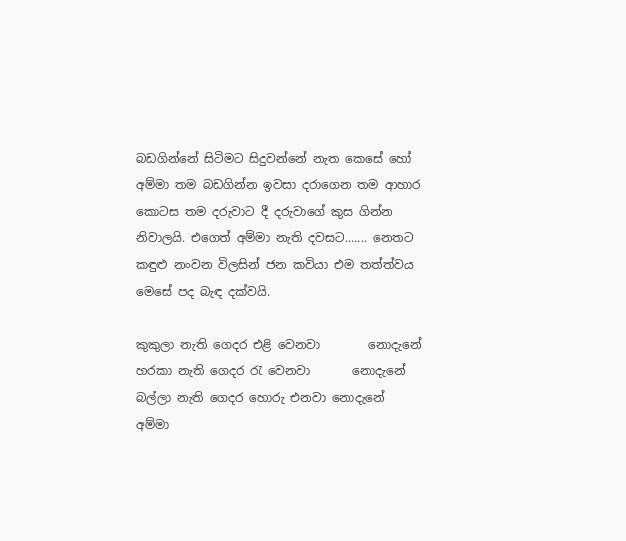බඩගින්නේ සිටිමට සිදුවන්නේ නැත කෙසේ හෝ අම්මා තම බඩගින්න ඉවසා දරාගෙන තම ආහාර කොටස තම දරුවාට දී දරුවාගේ කුස ගින්න නිවාලයි. එගෙත් අම්මා නැති දවසට....... නෙතට කඳුළු නංවන විලසින් ජන කවියා එම තත්ත්වය මෙසේ පද බැඳ දක්වයි.

කුකුලා නැති ගෙදර එළි වෙනවා        නොදැනේ
හරකා නැති ගෙදර රැ වෙනවා       නොදැනේ
බල්ලා නැති ගෙදර හොරු එනවා නොදැනේ
අම්මා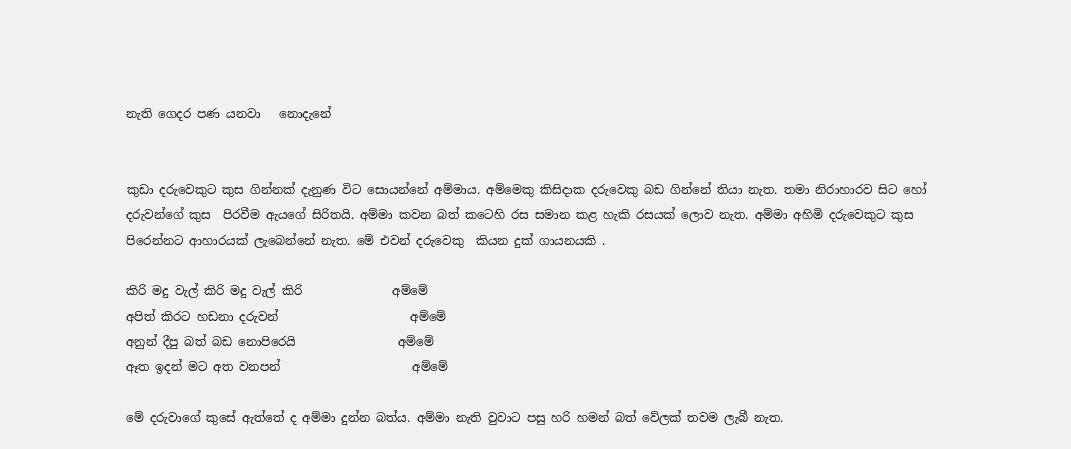නැති ගෙදර පණ යනවා   නොදැනේ


කුඩා දරුවෙකුට කුස ගින්නක් දැනුණ විට සොයන්නේ අම්මාය. අම්මෙකු කිසිදාක දරුවෙකු බඩ ගින්නේ තියා නැත. තමා නිරාහාරව සිට හෝ දරුවන්ගේ කුස  පිරවීම ඇයගේ සිරිතයි. අම්මා කවන බත් කටෙහි රස සමාන කළ හැකි රසයක් ලොව නැත. අම්මා අහිමි දරුවෙකුට කුස පිරෙන්නට ආහාරයක් ලැබෙන්නේ නැත. මේ එවන් දරුවෙකු  කියන දුක් ගායනයකි .

කිරි මදු වැල් කිරි මදු වැල් කිරි               අම්මේ
අපිත් කිරට හඩනා දරුවන්                      අම්මේ
අනුන් දීපු බත් බඩ නොපිරෙයි                 අම්මේ
ඈත ඉදන් මට අත වනපන්                      අම්මේ

මේ දරුවාගේ කුසේ ඇත්තේ ද අම්මා දුන්න බත්ය. අම්මා නැති වුවාට පසු හරි හමන් බත් වේලක් තවම ලැබී නැත.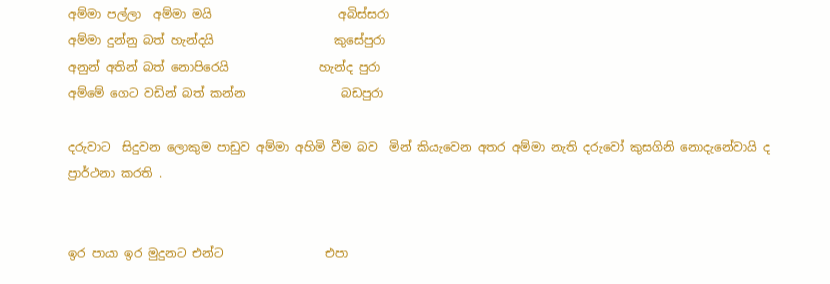අම්මා පල්ලා  අම්මා මයි                     අබිස්සරා
අම්මා දුන්නු බත් හැන්දයි                    කුසේපුරා
අනුන් අතින් බත් නොපිරෙයි               හැන්ද පුරා
අම්මේ ගෙට වඩින් බත් කන්න                බඩපුරා

දරුවාට  සිදුවන ලොකුම පාඩුව අම්මා අහිමි වීම බව  මින් කියැවෙන අතර අම්මා නැති දරුවෝ කුසගිනි නොදැනේවායි ද ප්‍රාර්ථනා කරති .


ඉර පායා ඉර මුදුනට එන්ට                 එපා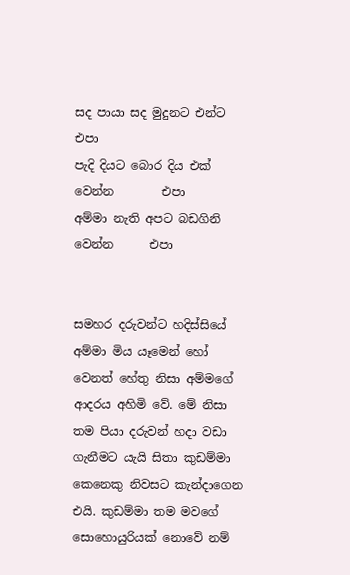සද පායා සද මුදුනට එන්ට                 එපා
පැදි දියට බොර දිය එක් වෙන්න        එපා
අම්මා නැති අපට බඩගිනි වෙන්න      එපා


සමහර දරුවන්ට හදිස්සියේ අම්මා මිය යෑමෙන් හෝ වෙනත් හේතු නිසා අම්මගේ ආදරය අහිමි වේ. මේ නිසා තම පියා දරුවන් හදා වඩා ගැනීමට යැයි සිතා කුඩම්මා කෙනෙකු නිවසට කැන්දාගෙන එයි. කුඩම්මා තම මවගේ සොහොයුරියක් නොවේ නම්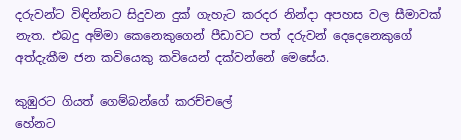දරුවන්ට විඳින්නට සිදුවන දුක් ගැහැට කරදර නින්දා අපහස වල සීමාවක් නැත. එබදු අම්මා කෙනෙකුගෙන් පීඩාවට පත් දරුවන් දෙදෙනෙකුගේ අත්දැකීම ජන කවියෙකු කවියෙන් දක්වන්නේ මෙසේය.

කුඹුරට ගියත් ගෙම්බන්ගේ කරච්චලේ
හේනට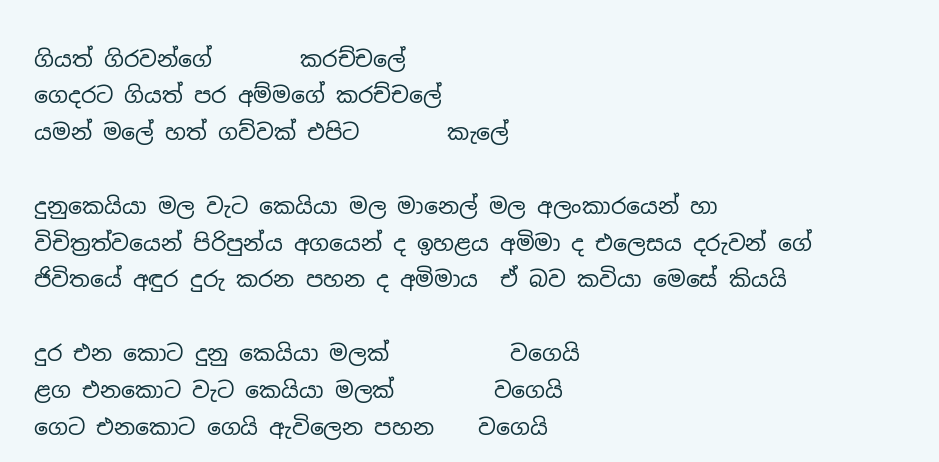ගියත් ගිරවන්ගේ        කරච්චලේ
ගෙදරට ගියත් පර අම්මගේ කරච්චලේ
යමන් මලේ හත් ගව්වක් එපිට        කැලේ

දුනුකෙයියා මල වැට කෙයියා මල මානෙල් මල අලංකාරයෙන් හා විචිත්‍රත්වයෙන් පිරිපුන්ය අගයෙන් ද ඉහළය අමිමා ද එලෙසය දරුවන් ගේ ජිවිතයේ අඳුර දුරු කරන පහන ද අමිමාය  ඒ බව කවියා මෙසේ කියයි

දුර එන කොට දුනු කෙයියා මලක්           වගෙයි
ළග එනකොට වැට කෙයියා මලක්         වගෙයි
ගෙට එනකොට ගෙයි ඇවිලෙන පහන    වගෙයි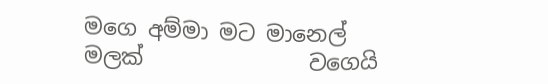මගෙ අම්මා මට මානෙල් මලක්               වගෙයි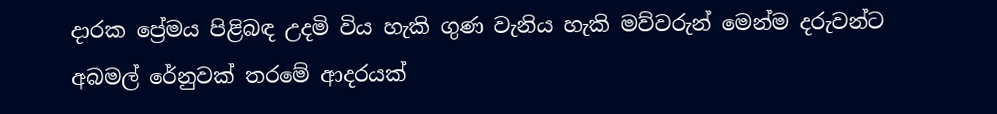දාරක ප්‍රේමය පිළිබඳ උදමි විය හැකි ගුණ වැනිය හැකි මව්වරුන් මෙන්ම දරුවන්ට අබමල් රේනුවක් තරමේ ආදරයක්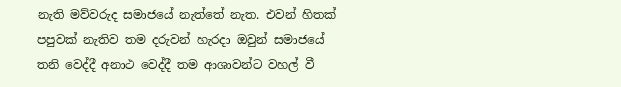නැති මව්වරුද සමාජයේ නැත්තේ නැත. එවන් හිතක් පපුවක් නැතිව තම දරුවන් හැරදා ඔවුන් සමාජයේ තනි වෙද්දී අනාථ වෙද්දී තම ආශාවන්ට වහල් වී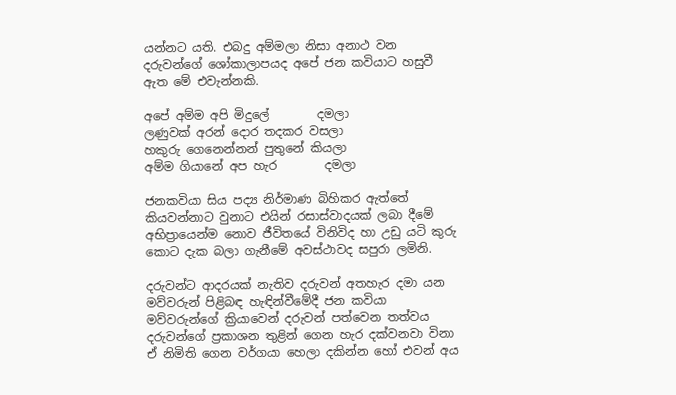යන්නට යති. එබදු අම්මලා නිසා අනාථ වන දරුවන්ගේ ශෝකාලාපයද අපේ ජන කවියාට හසුවී ඇත මේ එවැන්නකි.

අපේ අම්ම අපි මිදුලේ        දමලා
ලණුවක් අරන් දොර තදකර වසලා
හකුරු ගෙනෙන්නන් පුතුනේ කියලා
අම්ම ගියානේ අප හැර        දමලා

ජනකවියා සිය පද්‍ය නිර්මාණ බිහිකර ඇත්තේ කියවන්නාට වුනාට එයින් රසාස්වාදයක් ලබා දීමේ අභිප්‍රායෙන්ම නොව ජීවිතයේ විනිවිද හා උඩු යටි කුරු කොට දැක බලා ගැනීමේ අවස්ථාවද සපුරා ලමිනි.

දරුවන්ට ආදරයක් නැතිව දරුවන් අතහැර දමා යන මව්වරුන් පිළිබඳ හැඳින්වීමේදී ජන කවියා මව්වරුන්ගේ ක්‍රියාවෙන් දරුවන් පත්වෙන තත්වය දරුවන්ගේ ප්‍රකාශන තුළින් ගෙන හැර දක්වනවා විනා ඒ නිමිති ගෙන වර්ගයා හෙලා දකින්න හෝ එවන් අය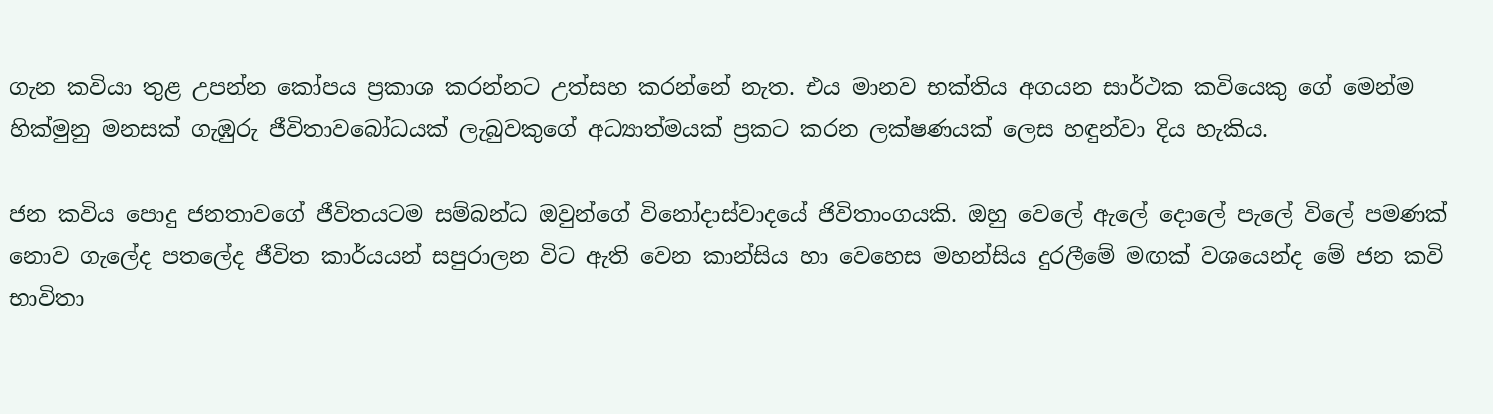ගැන කවියා තුළ උපන්න කෝපය ප්‍රකාශ කරන්නට උත්සහ කරන්නේ නැත. එය මානව භක්තිය අගයන සාර්ථක කවියෙකු ගේ මෙන්ම හික්මුනු මනසක් ගැඹුරු ජීවිතාවබෝධයක් ලැබුවකුගේ අධ්‍යාත්මයක් ප්‍රකට කරන ලක්ෂණයක් ලෙස හඳුන්වා දිය හැකිය.

ජන කවිය පොදු ජනතාවගේ ජීවිතයටම සම්බන්ධ ඔවුන්ගේ විනෝදාස්වාදයේ ජිවිතාංගයකි. ඔහු වෙලේ ඇලේ දොලේ පැලේ විලේ පමණක් නොව ගැලේද පතලේද ජීවිත කාර්යයන් සපුරාලන විට ඇති වෙන කාන්සිය හා වෙහෙස මහන්සිය දුරලීමේ මඟක් වශයෙන්ද මේ ජන කවි භාවිතා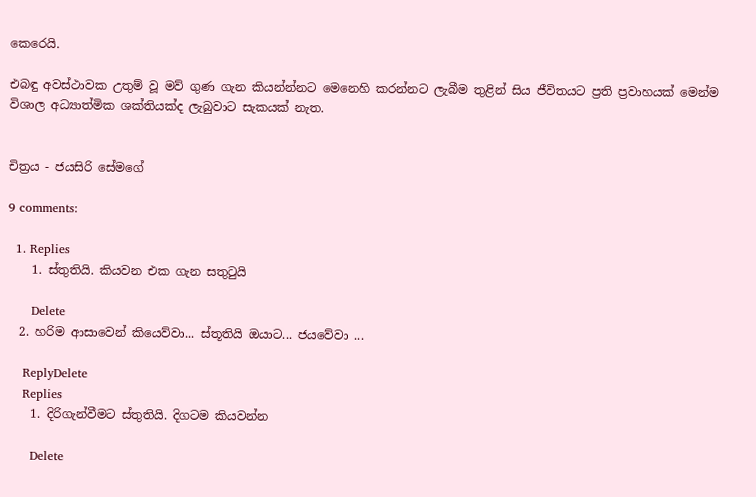කෙරෙයි.

එබඳු අවස්ථාවක උතුම් වූ මව් ගුණ ගැන කියන්න්නට මෙනෙහි කරන්නට ලැබීම තුළින් සිය ජීවිතයට ප්‍රති ප්‍රවාහයක් මෙන්ම විශාල අධ්‍යාත්මික ශක්තියක්ද ලැබුවාට සැකයක් නැත.


චිත්‍රය - ජයසිරි සේමගේ

9 comments:

  1. Replies
    1. ස්තුතියි. කියවන එක ගැන සතුටුයි

      Delete
  2. හරිම ආසාවෙන් කියෙව්වා... ස්තූතියි ඔයාට... ජයවේවා ...

    ReplyDelete
    Replies
    1. දිරිගැන්වීමට ස්තුතියි. දිගටම කියවන්න

      Delete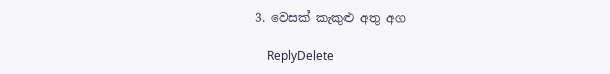3. වෙසක් කැකුළු අතු අග

    ReplyDelete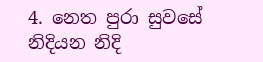4. නෙත පුරා සුවසේ නිදියන නිදි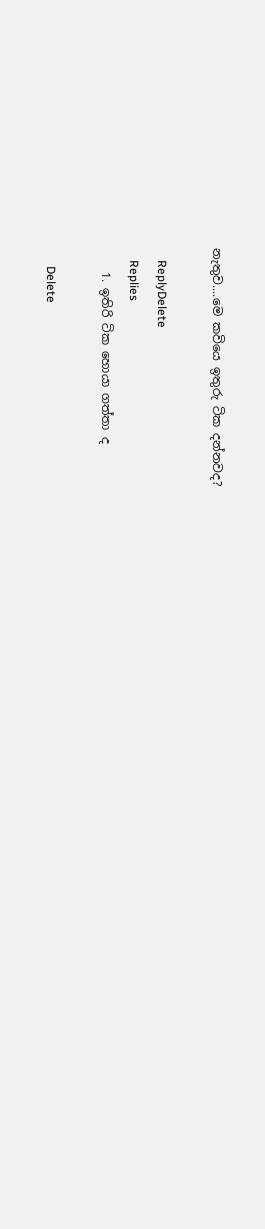නැතුව....මෙ කවියෙ ඉතුරු ටික දන්නවද?

    ReplyDelete
    Replies
    1. ඉතිරි ටික හොයා ගත්තා ද

      Delete